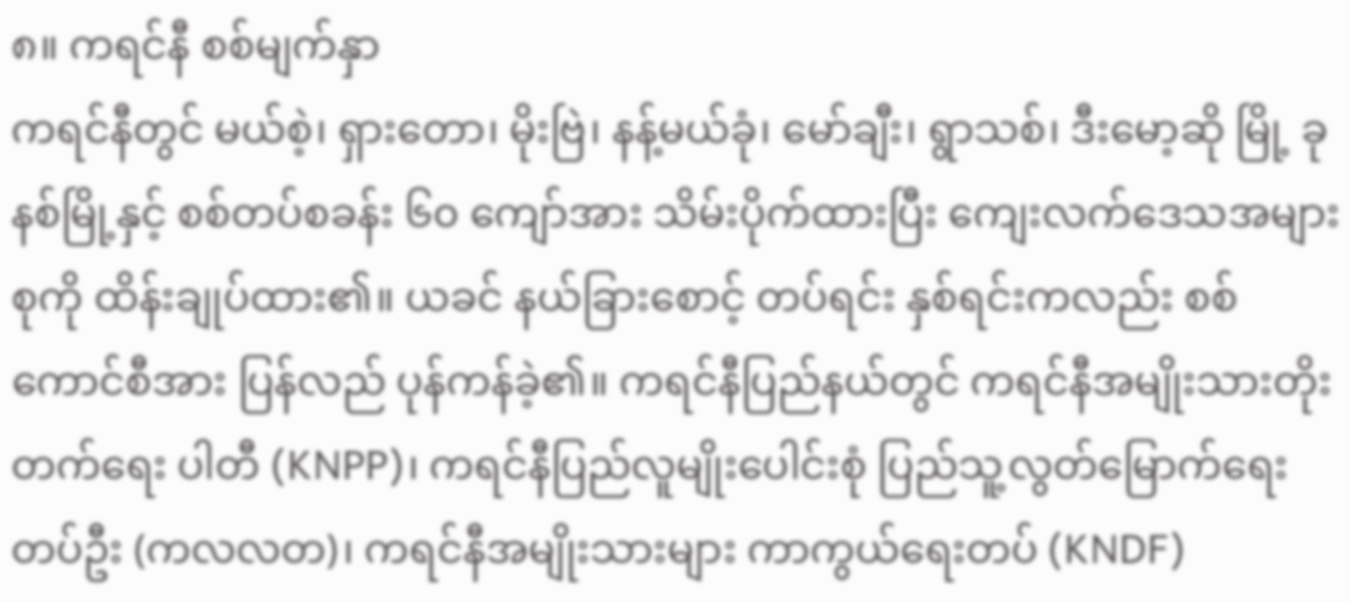၈။ ကရင်နီ စစ်မျက်နှာ
ကရင်နီတွင် မယ်စဲ့၊ ရှားတော၊ မိုးဗြဲ၊ နန့်မယ်ခုံ၊ မော်ချီး၊ ရွာသစ်၊ ဒီးမော့ဆို မြို့ ခုနစ်မြို့နှင့် စစ်တပ်စခန်း ၆၀ ကျော်အား သိမ်းပိုက်ထားပြီး ကျေးလက်ဒေသအများစုကို ထိန်းချုပ်ထား၏။ ယခင် နယ်ခြားစောင့် တပ်ရင်း နှစ်ရင်းကလည်း စစ်ကောင်စီအား ပြန်လည် ပုန်ကန်ခဲ့၏။ ကရင်နီပြည်နယ်တွင် ကရင်နီအမျိုးသားတိုးတက်ရေး ပါတီ (KNPP)၊ ကရင်နီပြည်လူမျိုးပေါင်းစုံ ပြည်သူ့လွတ်မြောက်ရေးတပ်ဦး (ကလလတ)၊ ကရင်နီအမျိုးသားများ ကာကွယ်ရေးတပ် (KNDF)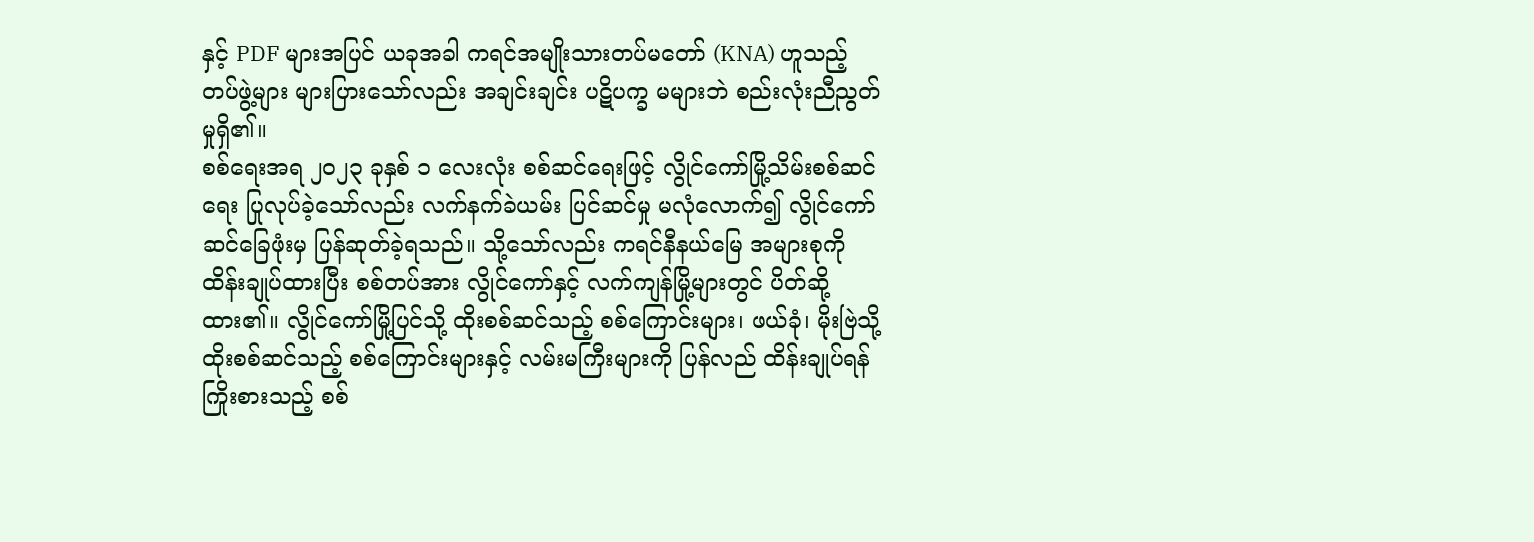နှင့် PDF များအပြင် ယခုအခါ ကရင်အမျိုးသားတပ်မတော် (KNA) ဟူသည့်တပ်ဖွဲ့များ များပြားသော်လည်း အချင်းချင်း ပဋိပက္ခ မများဘဲ စည်းလုံးညီညွတ်မှုရှိ၏။
စစ်ရေးအရ ၂၀၂၃ ခုနှစ် ၁ လေးလုံး စစ်ဆင်ရေးဖြင့် လွိုင်ကော်မြို့သိမ်းစစ်ဆင်ရေး ပြုလုပ်ခဲ့သော်လည်း လက်နက်ခဲယမ်း ပြင်ဆင်မှု မလုံလောက်၍ လွိုင်ကော်ဆင်ခြေဖုံးမှ ပြန်ဆုတ်ခဲ့ရသည်။ သို့သော်လည်း ကရင်နီနယ်မြေ အများစုကို ထိန်းချုပ်ထားပြီး စစ်တပ်အား လွိုင်ကော်နှင့် လက်ကျန်မြို့များတွင် ပိတ်ဆို့ထား၏။ လွိုင်ကော်မြို့ပြင်သို့ ထိုးစစ်ဆင်သည့် စစ်ကြောင်းများ၊ ဖယ်ခုံ၊ မိုးဗြဲသို့ ထိုးစစ်ဆင်သည့် စစ်ကြောင်းများနှင့် လမ်းမကြီးများကို ပြန်လည် ထိန်းချုပ်ရန် ကြိုးစားသည့် စစ်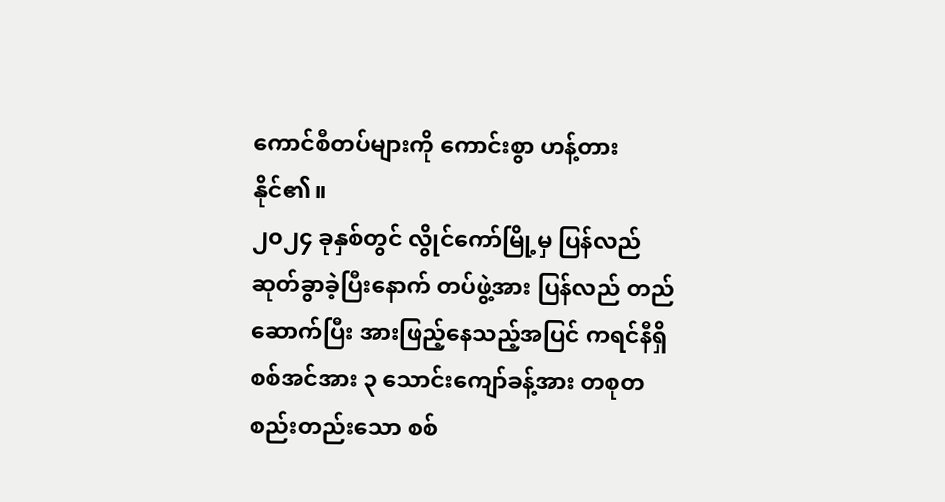ကောင်စီတပ်များကို ကောင်းစွာ ဟန့်တားနိုင်၏။
၂၀၂၄ ခုနှစ်တွင် လွိုင်ကော်မြို့မှ ပြန်လည် ဆုတ်ခွာခဲ့ပြီးနောက် တပ်ဖွဲ့အား ပြန်လည် တည်ဆောက်ပြီး အားဖြည့်နေသည့်အပြင် ကရင်နီရှိ စစ်အင်အား ၃ သောင်းကျော်ခန့်အား တစုတစည်းတည်းသော စစ်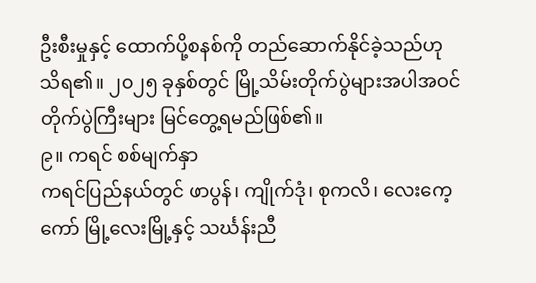ဦးစီးမှုနှင့် ထောက်ပို့စနစ်ကို တည်ဆောက်နိုင်ခဲ့သည်ဟု သိရ၏။ ၂၀၂၅ ခုနှစ်တွင် မြို့သိမ်းတိုက်ပွဲများအပါအဝင် တိုက်ပွဲကြီးများ မြင်တွေ့ရမည်ဖြစ်၏။
၉။ ကရင် စစ်မျက်နှာ
ကရင်ပြည်နယ်တွင် ဖာပွန်၊ ကျိုက်ဒုံ၊ စုကလိ၊ လေးကေ့ကော် မြို့လေးမြို့နှင့် သင်္ဃန်းညီ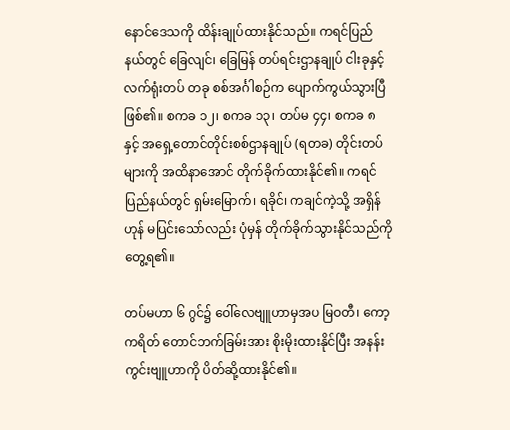နောင်ဒေသကို ထိန်းချုပ်ထားနိုင်သည်။ ကရင်ပြည်နယ်တွင် ခြေလျင်၊ ခြေမြန် တပ်ရင်းဌာနချုပ် ငါးခုနှင့် လက်ရုံးတပ် တခု စစ်အင်္ဂါစဉ်က ပျောက်ကွယ်သွားပြီဖြစ်၏။ စကခ ၁၂၊ စကခ ၁၃၊ တပ်မ ၄၄၊ စကခ ၈ နှင့် အရှေ့တောင်တိုင်းစစ်ဌာနချုပ် (ရတခ) တိုင်းတပ်များကို အထိနာအောင် တိုက်ခိုက်ထားနိုင်၏။ ကရင်ပြည်နယ်တွင် ရှမ်းမြောက်၊ ရခိုင်၊ ကချင်ကဲ့သို့ အရှိန်ဟုန် မပြင်းသော်လည်း ပုံမှန် တိုက်ခိုက်သွားနိုင်သည်ကို တွေ့ရ၏။

တပ်မဟာ ၆ ဂွင်၌ ဝေါ်လေဗျူဟာမှအပ မြဝတီ၊ ကော့ကရိတ် တောင်ဘက်ခြမ်းအား စိုးမိုးထားနိုင်ပြီး အနန်းကွင်းဗျူဟာကို ပိတ်ဆို့ထားနိုင်၏။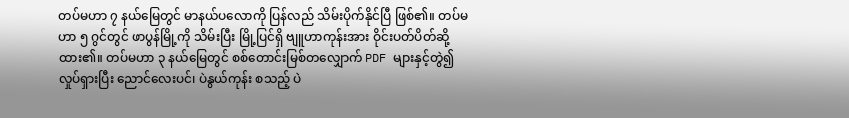တပ်မဟာ ၇ နယ်မြေတွင် မာနယ်ပလောကို ပြန်လည် သိမ်းပိုက်နိုင်ပြီ ဖြစ်၏။ တပ်မဟာ ၅ ဂွင်တွင် ဖာပွန်မြို့ကို သိမ်းပြီး မြို့ပြင်ရှိ ဗျူဟာကုန်းအား ဝိုင်းပတ်ပိတ်ဆို့ထား၏။ တပ်မဟာ ၃ နယ်မြေတွင် စစ်တောင်းမြစ်တလျှောက် PDF များနှင့်တွဲ၍ လှုပ်ရှားပြီး ညောင်လေးပင်၊ ပဲနွယ်ကုန်း စသည့် ပဲ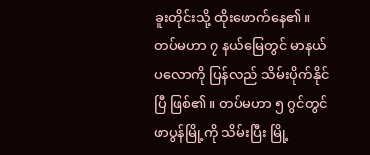ခူးတိုင်းသို့ ထိုးဖောက်နေ၏။
တပ်မဟာ ၇ နယ်မြေတွင် မာနယ်ပလောကို ပြန်လည် သိမ်းပိုက်နိုင်ပြီ ဖြစ်၏။ တပ်မဟာ ၅ ဂွင်တွင် ဖာပွန်မြို့ကို သိမ်းပြီး မြို့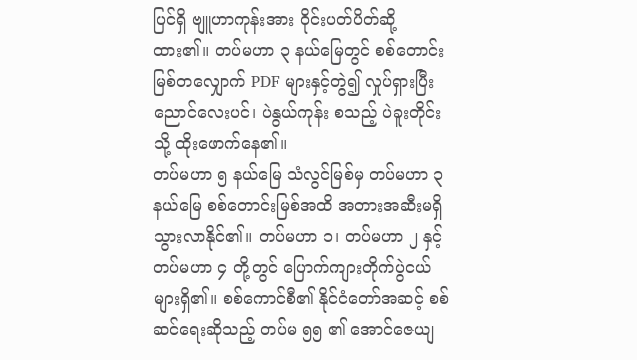ပြင်ရှိ ဗျူဟာကုန်းအား ဝိုင်းပတ်ပိတ်ဆို့ထား၏။ တပ်မဟာ ၃ နယ်မြေတွင် စစ်တောင်းမြစ်တလျှောက် PDF များနှင့်တွဲ၍ လှုပ်ရှားပြီး ညောင်လေးပင်၊ ပဲနွယ်ကုန်း စသည့် ပဲခူးတိုင်းသို့ ထိုးဖောက်နေ၏။
တပ်မဟာ ၅ နယ်မြေ သံလွင်မြစ်မှ တပ်မဟာ ၃ နယ်မြေ စစ်တောင်းမြစ်အထိ အတားအဆီးမရှိ သွားလာနိုင်၏။ တပ်မဟာ ၁၊ တပ်မဟာ ၂ နှင့် တပ်မဟာ ၄ တို့တွင် ပြောက်ကျားတိုက်ပွဲငယ်များရှိ၏။ စစ်ကောင်စီ၏ နိုင်ငံတော်အဆင့် စစ်ဆင်ရေးဆိုသည့် တပ်မ ၅၅ ၏ အောင်ဇေယျ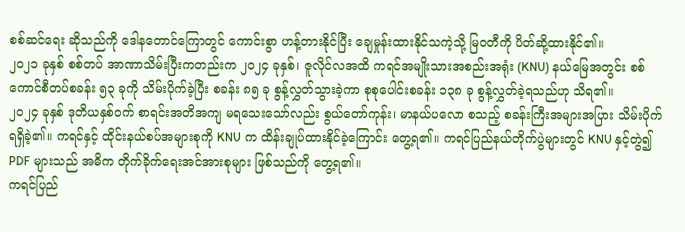စစ်ဆင်ရေး ဆိုသည်ကို ဒေါနတောင်ကြောတွင် ကောင်းစွာ ဟန့်တားနိုင်ပြီး ချေမှုန်းထားနိုင်သကဲ့သို့ မြဝတီကို ပိတ်ဆို့ထားနိုင်၏။
၂၀၂၁ ခုနှစ် စစ်တပ် အာဏာသိမ်းပြီးကတည်းက ၂၀၂၄ ခုနှစ်၊ ဇူလိုင်လအထိ ကရင်အမျိုးသားအစည်းအရုံး (KNU) နယ်မြေအတွင်း စစ်ကောင်စီတပ်စခန်း ၅၃ ခုကို သိမ်းပိုက်ခဲ့ပြီး စခန်း ၈၅ ခု စွန့်လွှတ်သွားခဲ့ကာ စုစုပေါင်းစခန်း ၁၃၈ ခု စွန့်လွှတ်ခဲ့ရသည်ဟု သိရ၏။
၂၀၂၄ ခုနှစ် ဒုတိယနှစ်ဝက် စာရင်းအတိအကျ မရသေးသော်လည်း စွယ်တော်ကုန်း၊ မာနယ်ပလော စသည့် စခန်းကြီးအများအပြား သိမ်းပိုက်ရရှိခဲ့၏။ ကရင်နှင့် ထိုင်းနယ်စပ်အများစုကို KNU က ထိန်းချုပ်ထားနိုင်ခဲ့ကြောင်း တွေ့ရ၏။ ကရင်ပြည်နယ်တိုက်ပွဲများတွင် KNU နှင့်တွဲ၍ PDF များသည် အဓိက တိုက်ခိုက်ရေးအင်အားစုများ ဖြစ်သည်ကို တွေ့ရ၏။
ကရင်ပြည်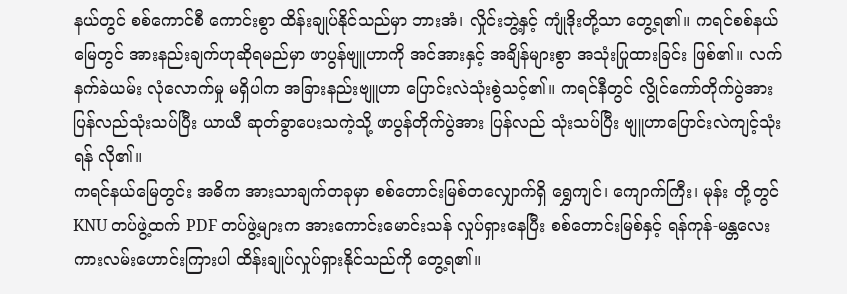နယ်တွင် စစ်ကောင်စီ ကောင်းစွာ ထိန်းချုပ်နိုင်သည်မှာ ဘားအံ၊ လှိုင်းဘွဲ့နှင့် ကျုံဒိုးတို့သာ တွေ့ရ၏။ ကရင်စစ်နယ်မြေတွင် အားနည်းချက်ဟုဆိုရမည်မှာ ဖာပွန်ဗျူဟာကို အင်အားနှင့် အချိန်များစွာ အသုံးပြုထားခြင်း ဖြစ်၏။ လက်နက်ခဲယမ်း လုံလောက်မှု မရှိပါက အခြားနည်းဗျူဟာ ပြောင်းလဲသုံးစွဲသင့်၏။ ကရင်နီတွင် လွိုင်ကော်တိုက်ပွဲအား ပြန်လည်သုံးသပ်ပြီး ယာယီ ဆုတ်ခွာပေးသကဲ့သို့ ဖာပွန်တိုက်ပွဲအား ပြန်လည် သုံးသပ်ပြီး ဗျူဟာပြောင်းလဲကျင့်သုံးရန် လို၏။
ကရင်နယ်မြေတွင်း အဓိက အားသာချက်တခုမှာ စစ်တောင်းမြစ်တလျှောက်ရှိ ရွှေကျင်၊ ကျောက်ကြီး၊ မုန်း တို့တွင် KNU တပ်ဖွဲ့ထက် PDF တပ်ဖွဲ့များက အားကောင်းမောင်းသန် လှုပ်ရှားနေပြီး စစ်တောင်းမြစ်နှင့် ရန်ကုန်-မန္တလေး ကားလမ်းဟောင်းကြားပါ ထိန်းချုပ်လှုပ်ရှားနိုင်သည်ကို တွေ့ရ၏။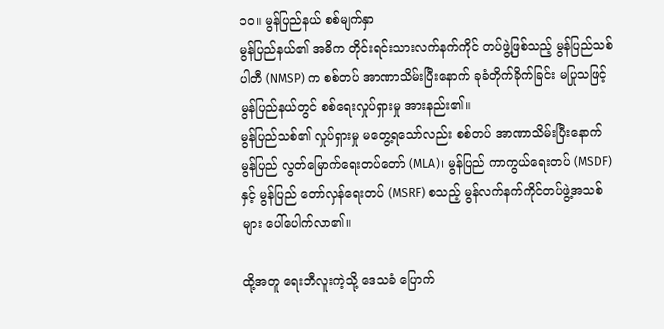၁၀။ မွန်ပြည်နယ် စစ်မျက်နှာ
မွန်ပြည်နယ်၏ အဓိက တိုင်းရင်းသားလက်နက်ကိုင် တပ်ဖွဲ့ဖြစ်သည့် မွန်ပြည်သစ်ပါတီ (NMSP) က စစ်တပ် အာဏာသိမ်းပြီးနောက် ခုခံတိုက်ခိုက်ခြင်း မပြုသဖြင့် မွန်ပြည်နယ်တွင် စစ်ရေးလှုပ်ရှားမှု အားနည်း၏။
မွန်ပြည်သစ်၏ လှုပ်ရှားမှု မတွေ့ရသော်လည်း စစ်တပ် အာဏာသိမ်းပြီးနောက် မွန်ပြည် လွတ်မြောက်ရေးတပ်တော် (MLA)၊ မွန်ပြည် ကာကွယ်ရေးတပ် (MSDF) နှင့် မွန်ပြည် တော်လှန်ရေးတပ် (MSRF) စသည့် မွန်လက်နက်ကိုင်တပ်ဖွဲ့အသစ်များ ပေါ်ပေါက်လာ၏။

ထို့အတူ ရေးဘီလူးကဲ့သို့ ဒေသခံ ပြောက်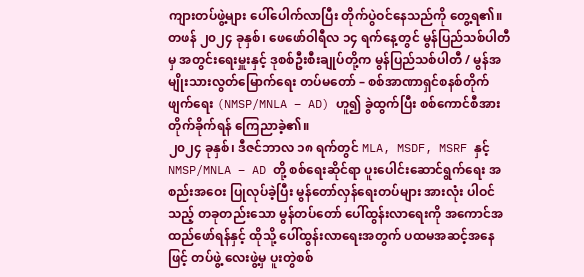ကျားတပ်ဖွဲ့များ ပေါ်ပေါက်လာပြီး တိုက်ပွဲဝင်နေသည်ကို တွေ့ရ၏။ တဖန် ၂၀၂၄ ခုနှစ်၊ ဖေဖော်ဝါရီလ ၁၄ ရက်နေ့တွင် မွန်ပြည်သစ်ပါတီမှ အတွင်းရေးမှူးနှင့် ဒုစစ်ဦးစီးချုပ်တို့က မွန်ပြည်သစ်ပါတီ / မွန်အမျိုးသားလွတ်မြောက်ရေး တပ်မတော် – စစ်အာဏာရှင်စနစ်တိုက်ဖျက်ရေး (NMSP/MNLA – AD) ဟူ၍ ခွဲထွက်ပြီး စစ်ကောင်စီအား တိုက်ခိုက်ရန် ကြေညာခဲ့၏။
၂၀၂၄ ခုနှစ်၊ ဒီဇင်ဘာလ ၁၈ ရက်တွင် MLA, MSDF, MSRF နှင့် NMSP/MNLA – AD တို့ စစ်ရေးဆိုင်ရာ ပူးပေါင်းဆောင်ရွက်ရေး အစည်းအဝေး ပြုလုပ်ခဲ့ပြီး မွန်တော်လှန်ရေးတပ်များ အားလုံး ပါဝင်သည့် တခုတည်းသော မွန်တပ်တော် ပေါ်ထွန်းလာရေးကို အကောင်အထည်ဖော်ရန်နှင့် ထိုသို့ ပေါ်ထွန်းလာရေးအတွက် ပထမအဆင့်အနေဖြင့် တပ်ဖွဲ့ လေးဖွဲ့မှ ပူးတွဲစစ်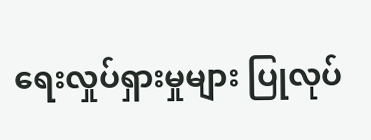ရေးလှုပ်ရှားမှုများ ပြုလုပ်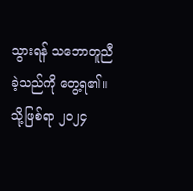သွားရန် သဘောတူညီခဲ့သည်ကို တွေ့ရ၏။
သို့ဖြစ်ရာ ၂၀၂၄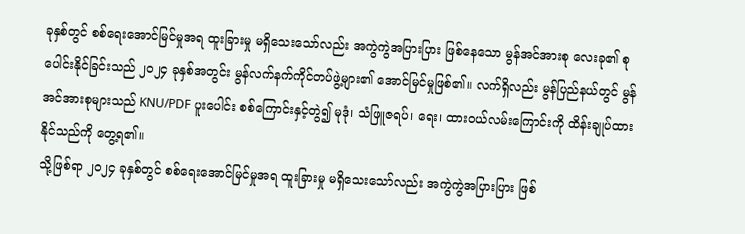ခုနှစ်တွင် စစ်ရေးအောင်မြင်မှုအရ ထူးခြားမှု မရှိသေးသော်လည်း အကွဲကွဲအပြားပြား ဖြစ်နေသော မွန်အင်အားစု လေးခု၏ စုပေါင်းနိုင်ခြင်းသည် ၂၀၂၄ ခုနှစ်အတွင်း မွန်လက်နက်ကိုင်တပ်ဖွဲ့များ၏ အောင်မြင်မှုဖြစ်၏။ လက်ရှိလည်း မွန်ပြည်နယ်တွင် မွန်အင်အားစုများသည် KNU/PDF ပူးပေါင်း စစ်ကြောင်းနှင့်တွဲ၍ မုဒုံ၊ သံဖြူဇရပ်၊ ရေး၊ ထားဝယ်လမ်းကြောင်းကို ထိန်းချုပ်ထားနိုင်သည်ကို တွေ့ရ၏။
သို့ဖြစ်ရာ ၂၀၂၄ ခုနှစ်တွင် စစ်ရေးအောင်မြင်မှုအရ ထူးခြားမှု မရှိသေးသော်လည်း အကွဲကွဲအပြားပြား ဖြစ်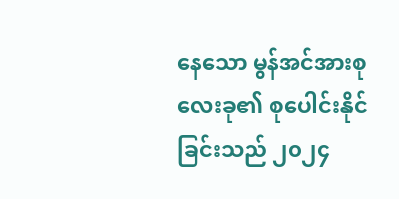နေသော မွန်အင်အားစု လေးခု၏ စုပေါင်းနိုင်ခြင်းသည် ၂၀၂၄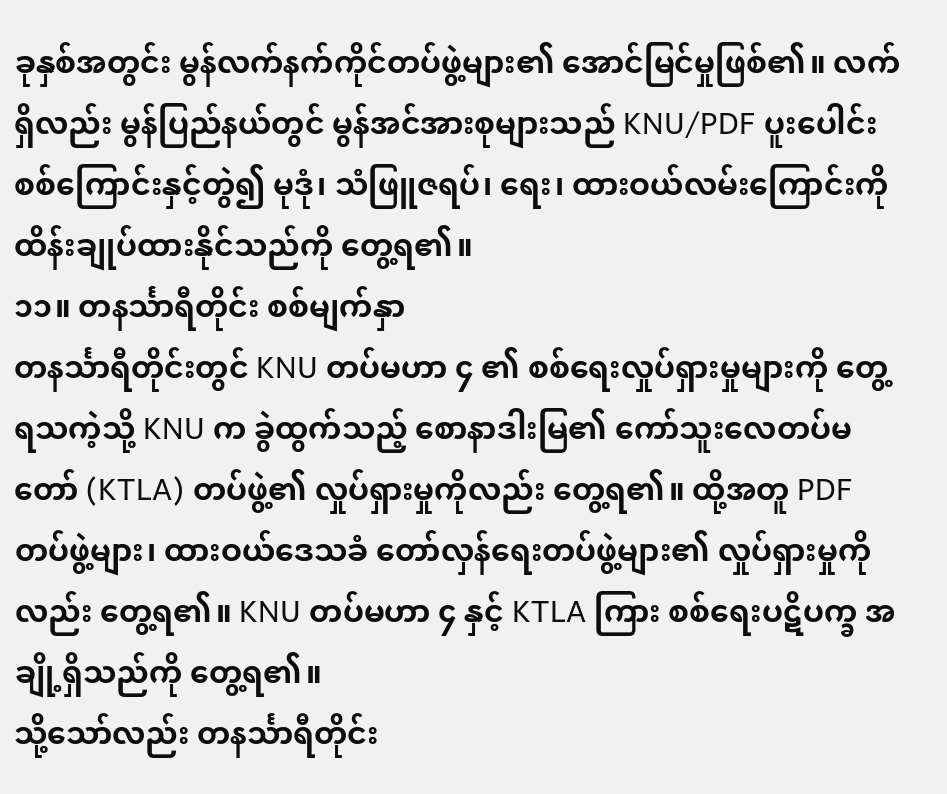ခုနှစ်အတွင်း မွန်လက်နက်ကိုင်တပ်ဖွဲ့များ၏ အောင်မြင်မှုဖြစ်၏။ လက်ရှိလည်း မွန်ပြည်နယ်တွင် မွန်အင်အားစုများသည် KNU/PDF ပူးပေါင်း စစ်ကြောင်းနှင့်တွဲ၍ မုဒုံ၊ သံဖြူဇရပ်၊ ရေး၊ ထားဝယ်လမ်းကြောင်းကို ထိန်းချုပ်ထားနိုင်သည်ကို တွေ့ရ၏။
၁၁။ တနင်္သာရီတိုင်း စစ်မျက်နှာ
တနင်္သာရီတိုင်းတွင် KNU တပ်မဟာ ၄ ၏ စစ်ရေးလှုပ်ရှားမှုများကို တွေ့ရသကဲ့သို့ KNU က ခွဲထွက်သည့် စောနာဒါးမြ၏ ကော်သူးလေတပ်မတော် (KTLA) တပ်ဖွဲ့၏ လှုပ်ရှားမှုကိုလည်း တွေ့ရ၏။ ထို့အတူ PDF တပ်ဖွဲ့များ၊ ထားဝယ်ဒေသခံ တော်လှန်ရေးတပ်ဖွဲ့များ၏ လှုပ်ရှားမှုကိုလည်း တွေ့ရ၏။ KNU တပ်မဟာ ၄ နှင့် KTLA ကြား စစ်ရေးပဋိပက္ခ အချို့ရှိသည်ကို တွေ့ရ၏။
သို့သော်လည်း တနင်္သာရီတိုင်း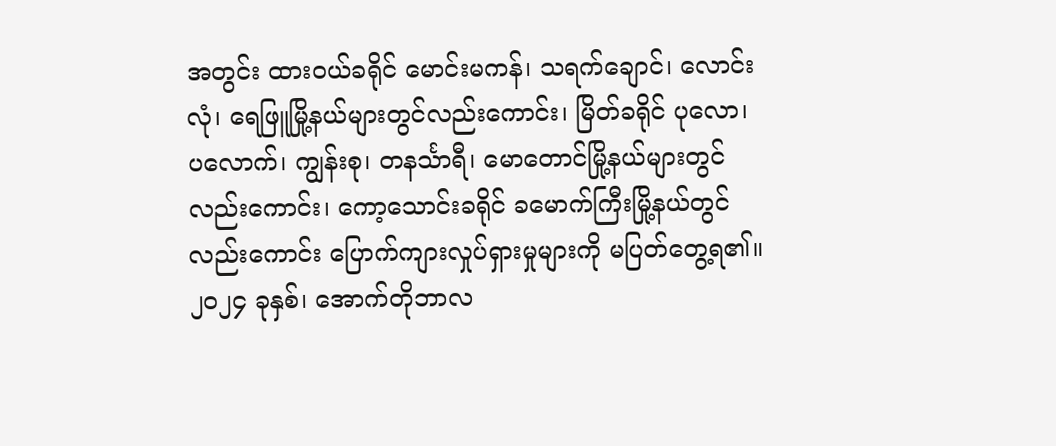အတွင်း ထားဝယ်ခရိုင် မောင်းမကန်၊ သရက်ချောင်၊ လောင်းလုံ၊ ရေဖြူမြို့နယ်များတွင်လည်းကောင်း၊ မြိတ်ခရိုင် ပုလော၊ ပလောက်၊ ကျွန်းစု၊ တနင်္သာရီ၊ မောတောင်မြို့နယ်များတွင်လည်းကောင်း၊ ကော့သောင်းခရိုင် ခမောက်ကြီးမြို့နယ်တွင်လည်းကောင်း ပြောက်ကျားလှုပ်ရှားမှုများကို မပြတ်တွေ့ရ၏။
၂၀၂၄ ခုနှစ်၊ အောက်တိုဘာလ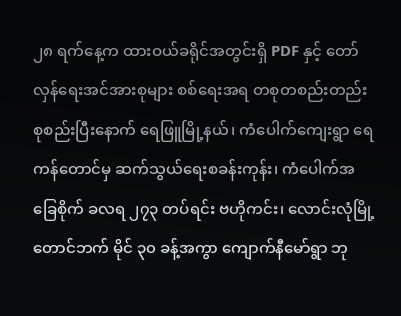၂၈ ရက်နေ့က ထားဝယ်ခရိုင်အတွင်းရှိ PDF နှင့် တော်လှန်ရေးအင်အားစုများ စစ်ရေးအရ တစုတစည်းတည်း စုစည်းပြီးနောက် ရေဖြူမြို့နယ်၊ ကံပေါက်ကျေးရွာ ရေကန်တောင်မှ ဆက်သွယ်ရေးစခန်းကုန်း၊ ကံပေါက်အခြေစိုက် ခလရ ၂၇၃ တပ်ရင်း ဗဟိုကင်း၊ လောင်းလုံမြို့တောင်ဘက် မိုင် ၃၀ ခန့်အကွာ ကျောက်နီမော်ရွာ ဘု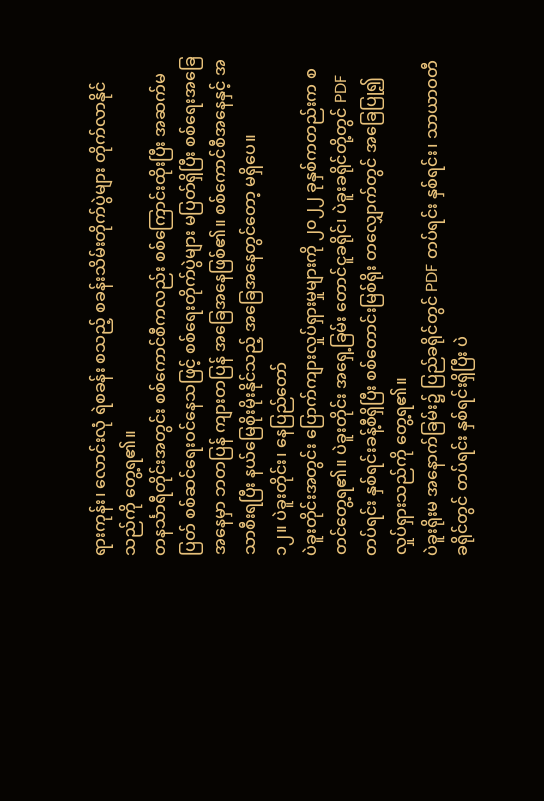ရားကုန်း၊ လောင်းလုံ ရဲစခန်း စသည့် စခန်းသိမ်းတိုက်ပွဲများ တိုက်လာနိုင်သည်ကို တွေ့ရ၏။
တနင်္သာရီတိုင်းအတွင်း စစ်ကောင်စီကလည်း စစ်ကြောင်းထိုးပြီး အဆက်မပြတ် စစ်ဆင်ရေးဝင်နေသဖြင့် စစ်ရေးတိုက်ပွဲများ မပြတ်ရှိပြီး စစ်ရေးအခြေအနေမှာ ဘတပြန် ကျားတပြန် အခြေအနေဖြစ်၏။ စစ်ကောင်စီအနေနှင့် အသာစီးရပြီး နယ်မြေစိုးမိုးနိုင်သည့် အခြေအနေတွင်တော့ မရှိပေ။
၁၂။ ပဲခူးတိုင်း၊ နေပြည်တော်
ပဲခူးတိုင်းအတွင်း ပြောက်ကျားလှုပ်ရှားမှုများကို ၂၀၂၂ ခုနှစ်ကတည်းက စတင်တွေ့ရ၏။ ပဲခူးတိုင်း အရှေ့ခြမ်း တောင်ငူခရိုင်၊ ပဲခူးခရိုင်တို့တွင် PDF တပ်ရင်း နှစ်ရင်းခန့်စီရှိပြီး စစ်တောင်းမြစ်ရိုး တလျှောက်တွင် အခြေပြု၍ လှုပ်ရှားသည်ကို တွေ့ရ၏။
ပဲခူးရိုးမ အနောက်ခြမ်း၌ ပြည်ခရိုင်တွင် PDF တပ်ရင်း နှစ်ရင်း၊ သာယာဝတီခရိုင်တွင် တပ်ရင်း နှစ်ရင်းရှိပြီး ပဲ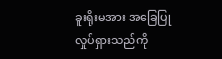ခူးရိုးမအား အခြေပြုလှုပ်ရှားသည်ကို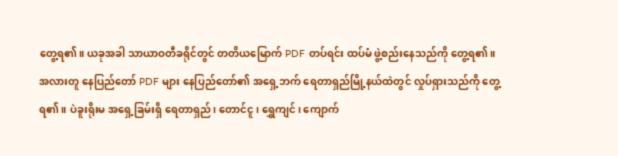တွေ့ရ၏။ ယခုအခါ သာယာဝတီခရိုင်တွင် တတိယမြောက် PDF တပ်ရင်း ထပ်မံ ဖွဲ့စည်းနေသည်ကို တွေ့ရ၏။
အလားတူ နေပြည်တော် PDF များ နေပြည်တော်၏ အရှေ့ဘက် ရေတာရှည်မြို့နယ်ထဲတွင် လှုပ်ရှားသည်ကို တွေ့ရ၏။ ပဲခူးရိုးမ အရှေ့ခြမ်းရှိ ရေတာရှည်၊ တောင်ငူ၊ ရွှေကျင်၊ ကျောက်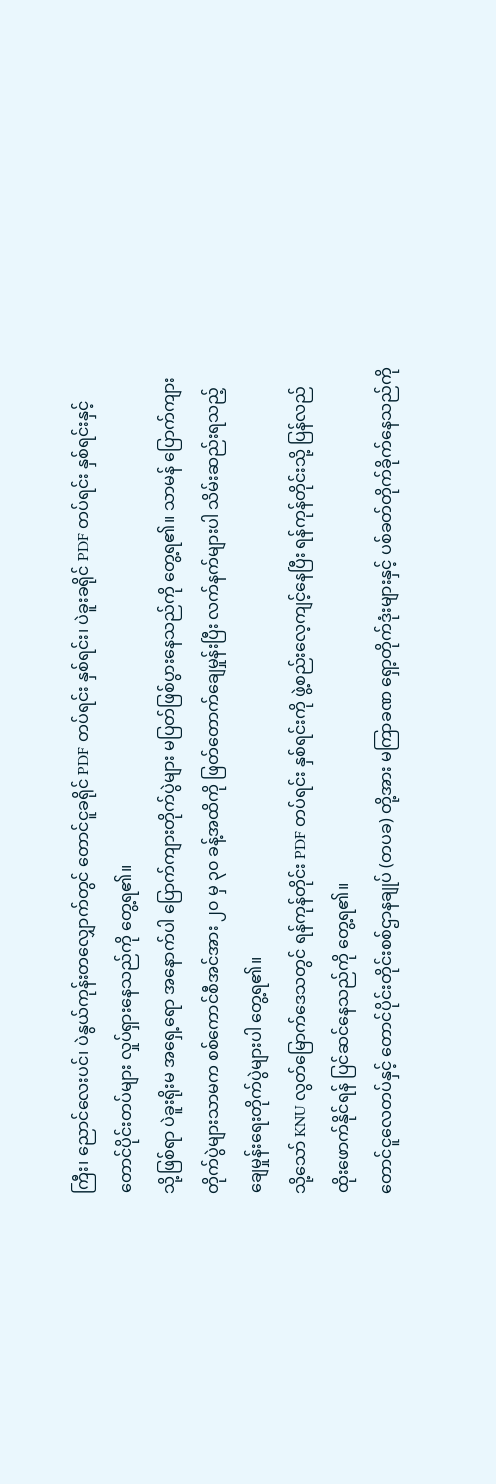ကြီး၊ ညောင်လေးပင်၊ ပဲနွယ်ကုန်းတလျှောက်တွင် တောင်ငူခရိုင် PDF တပ်ရင်း နှစ်ရင်း၊ ပဲခူးခရိုင် PDF တပ်ရင်း နှစ်ရင်းနှင့် တောင်ပိုင်းတပ်များ လှုပ်ရှားနေသည်ကို တွေ့ရ၏။
သို့ဖြစ်ရာ ပဲခူးရိုးမ အရှေ့ရော အနောက်ပါ ပြောက်ကျားတိုက်ပွဲများ မပြတ်ဖြစ်ပွားနေသည်ကို တွေ့ရ၏။ သာမန် ပြောက်ကျားတိုက်ပွဲများသာမက စစ်ကောင်စီအင်အား ၂၀ မှ ၃၀ ခန့်အထိကို ဖြတ်တောက်ချေမှုန်းပြီး လက်နက်များပါ သိမ်းဆည်းရသည့် ချေမှုန်းရေးတိုက်ပွဲများပါ တွေ့ရ၏။
သို့သော် KNU လွတ်မြောက်ဒေသတွင် ရန်ကုန်တိုင်း PDF တပ်ရင်း နှစ်ရင်းကို ဖွဲ့စည်းလေ့ကျင့်နေပြီး ရန်ကုန်တိုင်းသို့ ပြန်လည် ထိုးဖောက်နိုင်ရန် ပြင်ဆင်နေသည်ကို တွေ့ရ၏။
တောင်ငူလေတပ်နှင့် တောင်ပိုင်းတိုင်းစစ်ဌာနချုပ် (တပခ) တို့အား မကြာခဏ ရှော့တိုက်ဒုံးများနှင့် ပစ်ခတ်တိုက်ခိုက်နေသည်ကို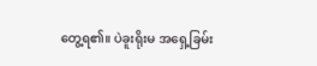တွေ့ရ၏။ ပဲခူးရိုးမ အရှေ့ခြမ်း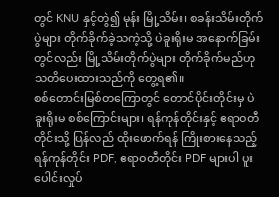တွင် KNU နှင့်တွဲ၍ မုန်း မြို့သိမ်း၊ စခန်းသိမ်းတိုက်ပွဲများ တိုက်ခိုက်ခဲ့သကဲ့သို့ ပဲခူးရိုးမ အနောက်ခြမ်းတွင်လည်း မြို့သိမ်းတိုက်ပွဲများ တိုက်ခိုက်မည်ဟု သတိပေးထားသည်ကို တွေ့ရ၏။
စစ်တောင်းမြစ်တကြောတွင် တောင်ပိုင်းတိုင်းမှ ပဲခူးရိုးမ စစ်ကြောင်းများ၊ ရန်ကုန်တိုင်းနှင့် ဧရာဝတီတိုင်းသို့ ပြန်လည် ထိုးဖောက်ရန် ကြိုးစားနေသည့် ရန်ကုန်တိုင်း PDF, ဧရာဝတီတိုင်း PDF များပါ ပူးပေါင်းလှုပ်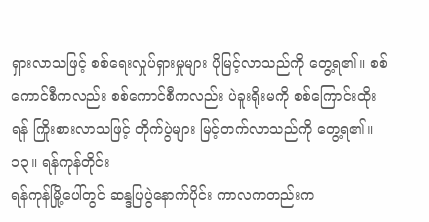ရှားလာသဖြင့် စစ်ရေးလှုပ်ရှားမှုများ ပိုမြင့်လာသည်ကို တွေ့ရ၏။ စစ်ကောင်စီကလည်း စစ်ကောင်စီကလည်း ပဲခူးရိုးမကို စစ်ကြောင်းထိုးရန် ကြိုးစားလာသဖြင့် တိုက်ပွဲများ မြင့်တက်လာသည်ကို တွေ့ရ၏။
၁၃။ ရန်ကုန်တိုင်း
ရန်ကုန်မြို့ပေါ်တွင် ဆန္ဒပြပွဲနောက်ပိုင်း ကာလကတည်းက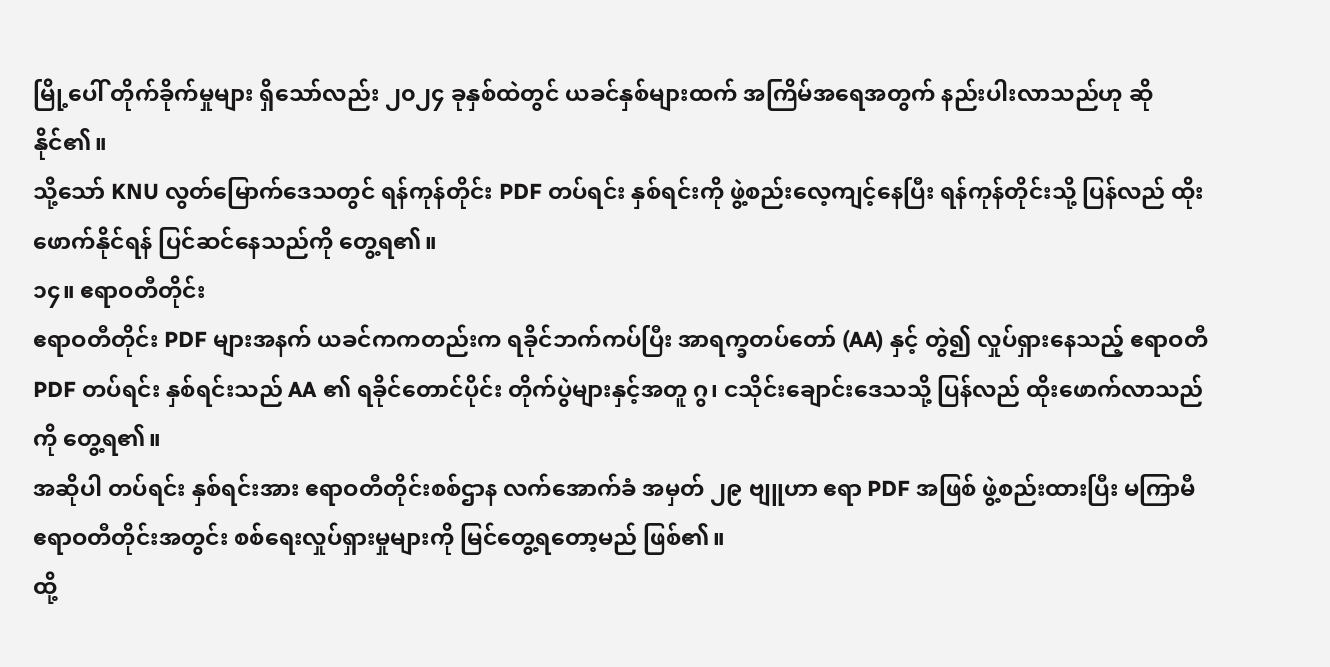မြို့ပေါ် တိုက်ခိုက်မှုများ ရှိသော်လည်း ၂၀၂၄ ခုနှစ်ထဲတွင် ယခင်နှစ်များထက် အကြိမ်အရေအတွက် နည်းပါးလာသည်ဟု ဆိုနိုင်၏။
သို့သော် KNU လွတ်မြောက်ဒေသတွင် ရန်ကုန်တိုင်း PDF တပ်ရင်း နှစ်ရင်းကို ဖွဲ့စည်းလေ့ကျင့်နေပြီး ရန်ကုန်တိုင်းသို့ ပြန်လည် ထိုးဖောက်နိုင်ရန် ပြင်ဆင်နေသည်ကို တွေ့ရ၏။
၁၄။ ဧရာဝတီတိုင်း
ဧရာဝတီတိုင်း PDF များအနက် ယခင်ကကတည်းက ရခိုင်ဘက်ကပ်ပြီး အာရက္ခတပ်တော် (AA) နှင့် တွဲ၍ လှုပ်ရှားနေသည့် ဧရာဝတီ PDF တပ်ရင်း နှစ်ရင်းသည် AA ၏ ရခိုင်တောင်ပိုင်း တိုက်ပွဲများနှင့်အတူ ဂွ၊ ငသိုင်းချောင်းဒေသသို့ ပြန်လည် ထိုးဖောက်လာသည်ကို တွေ့ရ၏။
အဆိုပါ တပ်ရင်း နှစ်ရင်းအား ဧရာဝတီတိုင်းစစ်ဌာန လက်အောက်ခံ အမှတ် ၂၉ ဗျူဟာ ဧရာ PDF အဖြစ် ဖွဲ့စည်းထားပြီး မကြာမီ ဧရာဝတီတိုင်းအတွင်း စစ်ရေးလှုပ်ရှားမှုများကို မြင်တွေ့ရတော့မည် ဖြစ်၏။
ထို့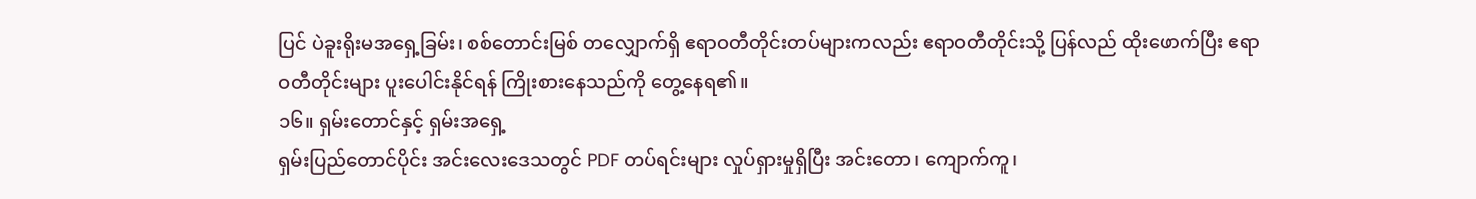ပြင် ပဲခူးရိုးမအရှေ့ခြမ်း၊ စစ်တောင်းမြစ် တလျှောက်ရှိ ဧရာဝတီတိုင်းတပ်များကလည်း ဧရာဝတီတိုင်းသို့ ပြန်လည် ထိုးဖောက်ပြီး ဧရာဝတီတိုင်းများ ပူးပေါင်းနိုင်ရန် ကြိုးစားနေသည်ကို တွေ့နေရ၏။
၁၆။ ရှမ်းတောင်နှင့် ရှမ်းအရှေ့
ရှမ်းပြည်တောင်ပိုင်း အင်းလေးဒေသတွင် PDF တပ်ရင်းများ လှုပ်ရှားမှုရှိပြီး အင်းတော၊ ကျောက်ကူ၊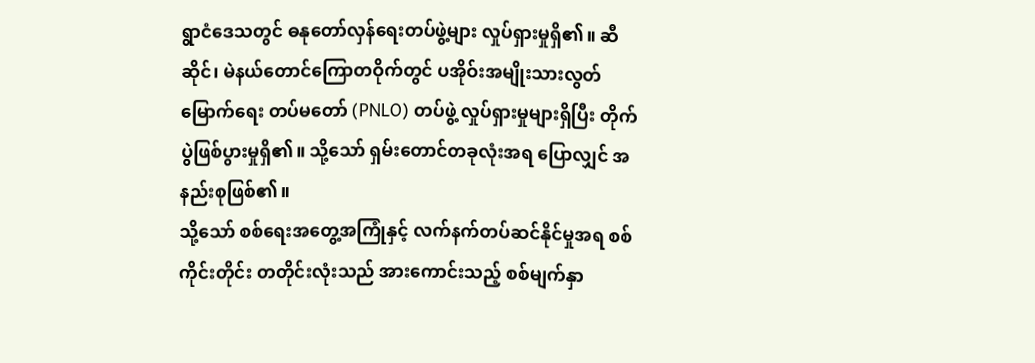ရွာငံဒေသတွင် ဓနုတော်လှန်ရေးတပ်ဖွဲ့များ လှုပ်ရှားမှုရှိ၏။ ဆီဆိုင်၊ မဲနယ်တောင်ကြောတဝိုက်တွင် ပအိုဝ်းအမျိုးသားလွတ်မြောက်ရေး တပ်မတော် (PNLO) တပ်ဖွဲ့ လှုပ်ရှားမှုများရှိပြီး တိုက်ပွဲဖြစ်ပွားမှုရှိ၏။ သို့သော် ရှမ်းတောင်တခုလုံးအရ ပြောလျှင် အနည်းစုဖြစ်၏။
သို့သော် စစ်ရေးအတွေ့အကြုံနှင့် လက်နက်တပ်ဆင်နိုင်မှုအရ စစ်ကိုင်းတိုင်း တတိုင်းလုံးသည် အားကောင်းသည့် စစ်မျက်နှာ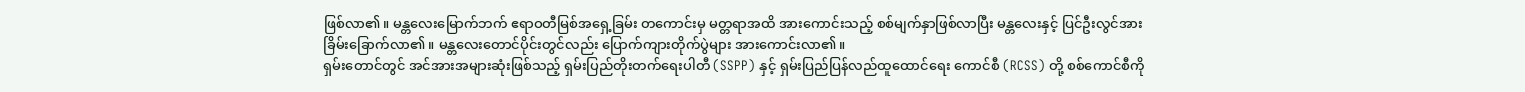ဖြစ်လာ၏။ မန္တလေးမြောက်ဘက် ဧရာဝတီမြစ်အရှေ့ခြမ်း တကောင်းမှ မတ္တရာအထိ အားကောင်းသည့် စစ်မျက်နှာဖြစ်လာပြီး မန္တလေးနှင့် ပြင်ဦးလွင်အား ခြိမ်းခြောက်လာ၏။ မန္တလေးတောင်ပိုင်းတွင်လည်း ပြောက်ကျားတိုက်ပွဲများ အားကောင်းလာ၏။
ရှမ်းတောင်တွင် အင်အားအများဆုံးဖြစ်သည့် ရှမ်းပြည်တိုးတက်ရေးပါတီ (SSPP) နှင့် ရှမ်းပြည်ပြန်လည်ထူထောင်ရေး ကောင်စီ (RCSS) တို့ စစ်ကောင်စီကို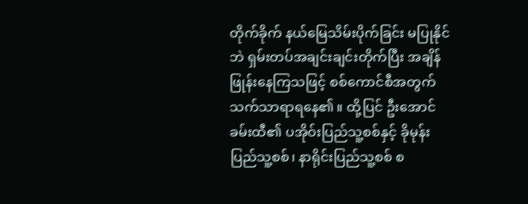တိုက်ခိုက် နယ်မြေသိမ်းပိုက်ခြင်း မပြုနိုင်ဘဲ ရှမ်းတပ်အချင်းချင်းတိုက်ပြီး အချိန်ဖြုန်းနေကြသဖြင့် စစ်ကောင်စီအတွက် သက်သာရာရနေ၏။ ထို့ပြင် ဦးအောင်ခမ်းထီ၏ ပအိုဝ်းပြည်သူ့စစ်နှင့် ခိုမုန်းပြည်သူ့စစ်၊ နာရိုင်းပြည်သူ့စစ် စ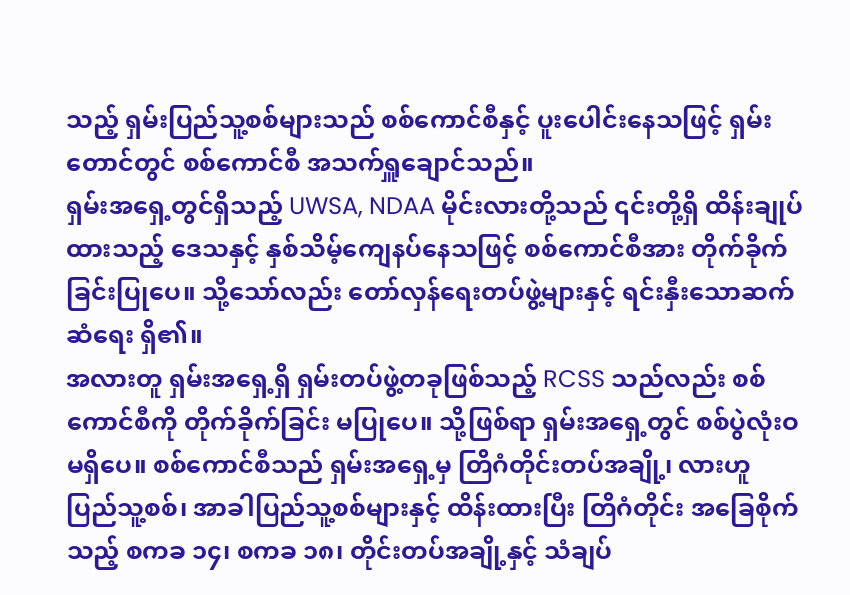သည့် ရှမ်းပြည်သူ့စစ်များသည် စစ်ကောင်စီနှင့် ပူးပေါင်းနေသဖြင့် ရှမ်းတောင်တွင် စစ်ကောင်စီ အသက်ရှူချောင်သည်။
ရှမ်းအရှေ့တွင်ရှိသည့် UWSA, NDAA မိုင်းလားတို့သည် ၎င်းတို့ရှိ ထိန်းချုပ်ထားသည့် ဒေသနှင့် နှစ်သိမ့်ကျေနပ်နေသဖြင့် စစ်ကောင်စီအား တိုက်ခိုက်ခြင်းပြုပေ။ သို့သော်လည်း တော်လှန်ရေးတပ်ဖွဲ့များနှင့် ရင်းနှီးသောဆက်ဆံရေး ရှိ၏။
အလားတူ ရှမ်းအရှေ့ရှိ ရှမ်းတပ်ဖွဲ့တခုဖြစ်သည့် RCSS သည်လည်း စစ်ကောင်စီကို တိုက်ခိုက်ခြင်း မပြုပေ။ သို့ဖြစ်ရာ ရှမ်းအရှေ့တွင် စစ်ပွဲလုံးဝ မရှိပေ။ စစ်ကောင်စီသည် ရှမ်းအရှေ့မှ တြိဂံတိုင်းတပ်အချို့၊ လားဟူ ပြည်သူ့စစ်၊ အာခါပြည်သူ့စစ်များနှင့် ထိန်းထားပြီး တြိဂံတိုင်း အခြေစိုက်သည့် စကခ ၁၄၊ စကခ ၁၈၊ တိုင်းတပ်အချို့နှင့် သံချပ်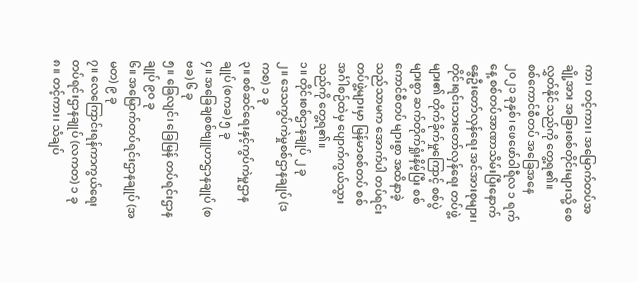ကာ၊ တင့်ကား၊ အမြောက်တပ်အချို့အား အခြားစစ်တိုင်းများသို့ စေလွှတ်နိုင်သည်ကို တွေ့ရ၏။
စစ်ကောင်စီတပ် အခြေအနေ
၂၀၂၁ ခုနှစ်၊ ဖေဖော်ဝါရီလ ၁ ရက်နေ့ စစ်တပ်အာဏာသိမ်းပြီးနောက် နွေဦးတော်လှန်ရေး အင်အားစုများ၊ တိုင်းရင်းသားတော်လှန်ရေး တပ်ဖွဲ့များ၏ တိုက်ခိုက်မှုကြောင့် စစ်ပွဲများစွာ ဆက်တိုက်ရှုံးနိမ့်ပြီး စစ်ကောင်စီတပ် များစွာ အထိနာခဲ့သည်သာမက အောက်ပါ တပ်ရင်းတပ်ဖွဲ့များမှာ မြန်မာစစ်တပ် စစ်အင်္ဂါစဉ်ထဲမှ ပျောက်ကွယ်သွားသည်ကို တွေ့ရ၏။
၁။ တိုင်းစစ်ဌာနချုပ် ၂ ခု
၂။ ဒေသကွပ်ကဲမှုစစ်ဌာနချုပ် (ဒကစ) ၁ ခု
၃။ စစ်ဆင်ရေးနှင့်ကွပ်ကဲမှုဌာနချုပ် (စကခ) ၅ ခု
၄။ အခြေချစစ်ဗျူဟာဌာနချုပ် (စဗခ) ၆ ခု
၅။ ခြေလျင်၊ ခြေမြန် တပ်ရင်းဌာနချုပ် ၉၀ ခု
၆။ အမြောက်တပ်ရင်းဌာနချုပ် (အမတ) ၉ ခု
၇။ လေကြောင်းရန်ကာကွယ်ရေး တပ်ရင်းဌာနချုပ် (လကတ) ၁ ခု
၈။ တင့်ကား၊ သံချပ်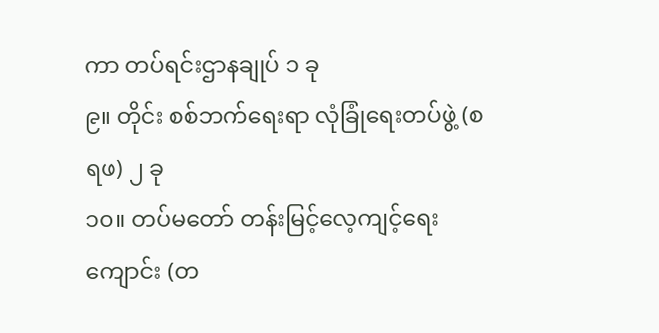ကာ တပ်ရင်းဌာနချုပ် ၁ ခု
၉။ တိုင်း စစ်ဘက်ရေးရာ လုံခြုံရေးတပ်ဖွဲ့ (စရဖ) ၂ ခု
၁၀။ တပ်မတော် တန်းမြင့်လေ့ကျင့်ရေးကျောင်း (တ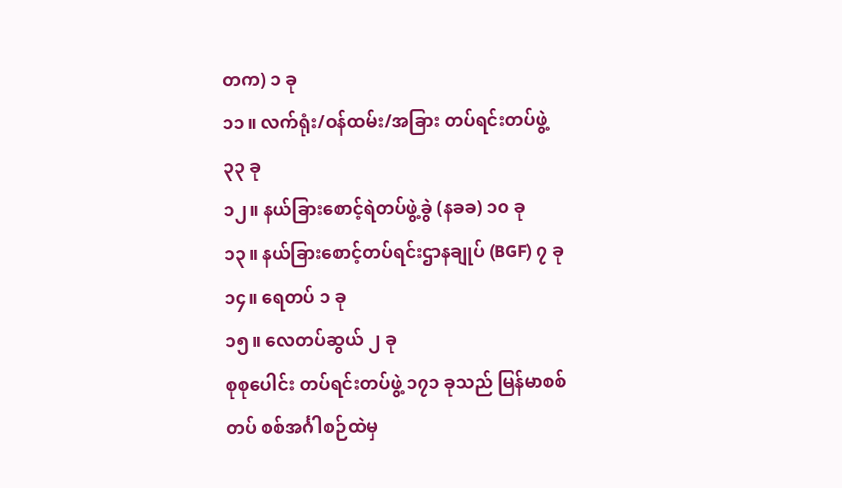တက) ၁ ခု
၁၁။ လက်ရုံး/ဝန်ထမ်း/အခြား တပ်ရင်းတပ်ဖွဲ့ ၃၃ ခု
၁၂။ နယ်ခြားစောင့်ရဲတပ်ဖွဲ့ခွဲ (နခခ) ၁၀ ခု
၁၃။ နယ်ခြားစောင့်တပ်ရင်းဌာနချုပ် (BGF) ၇ ခု
၁၄။ ရေတပ် ၁ ခု
၁၅။ လေတပ်ဆွယ် ၂ ခု
စုစုပေါင်း တပ်ရင်းတပ်ဖွဲ့ ၁၇၁ ခုသည် မြန်မာစစ်တပ် စစ်အင်္ဂါစဉ်ထဲမှ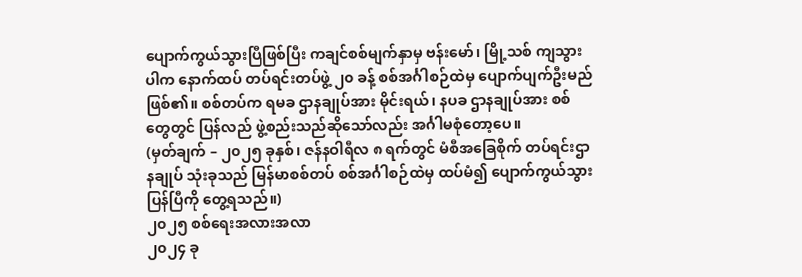ပျောက်ကွယ်သွားပြီဖြစ်ပြီး ကချင်စစ်မျက်နှာမှ ဗန်းမော်၊ မြို့သစ် ကျသွားပါက နောက်ထပ် တပ်ရင်းတပ်ဖွဲ့ ၂၀ ခန့် စစ်အင်္ဂါစဉ်ထဲမှ ပျောက်ပျက်ဦးမည် ဖြစ်၏။ စစ်တပ်က ရမခ ဌာနချုပ်အား မိုင်းရယ်၊ နပခ ဌာနချုပ်အား စစ်တွေတွင် ပြန်လည် ဖွဲ့စည်းသည်ဆိုသော်လည်း အင်္ဂါမစုံတော့ပေ။
(မှတ်ချက် – ၂၀၂၅ ခုနှစ်၊ ဇန်နဝါရီလ ၈ ရက်တွင် မံစီအခြေစိုက် တပ်ရင်းဌာနချုပ် သုံးခုသည် မြန်မာစစ်တပ် စစ်အင်္ဂါစဉ်ထဲမှ ထပ်မံ၍ ပျောက်ကွယ်သွားပြန်ပြီကို တွေ့ရသည်။)
၂၀၂၅ စစ်ရေးအလားအလာ
၂၀၂၄ ခု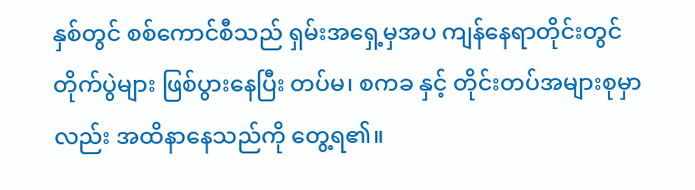နှစ်တွင် စစ်ကောင်စီသည် ရှမ်းအရှေ့မှအပ ကျန်နေရာတိုင်းတွင် တိုက်ပွဲများ ဖြစ်ပွားနေပြီး တပ်မ၊ စကခ နှင့် တိုင်းတပ်အများစုမှာလည်း အထိနာနေသည်ကို တွေ့ရ၏။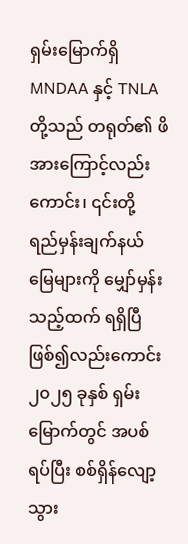ရှမ်းမြောက်ရှိ MNDAA နှင့် TNLA တို့သည် တရုတ်၏ ဖိအားကြောင့်လည်းကောင်း၊ ၎င်းတို့ ရည်မှန်းချက်နယ်မြေများကို မျှော်မှန်းသည့်ထက် ရရှိပြီဖြစ်၍လည်းကောင်း ၂၀၂၅ ခုနှစ် ရှမ်းမြောက်တွင် အပစ်ရပ်ပြီး စစ်ရှိန်လျော့သွား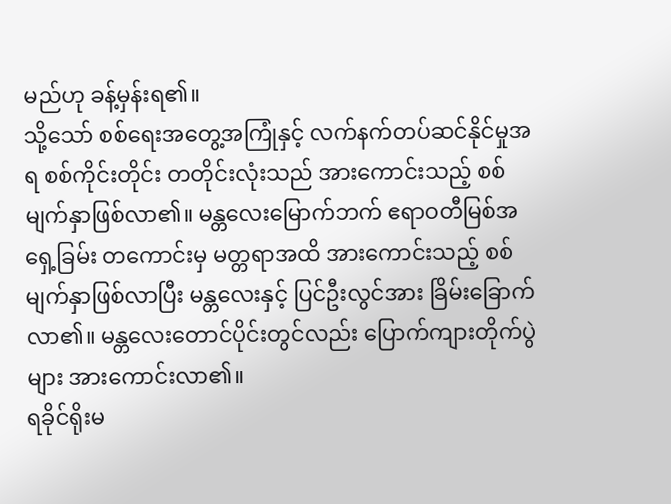မည်ဟု ခန့်မှန်းရ၏။
သို့သော် စစ်ရေးအတွေ့အကြုံနှင့် လက်နက်တပ်ဆင်နိုင်မှုအရ စစ်ကိုင်းတိုင်း တတိုင်းလုံးသည် အားကောင်းသည့် စစ်မျက်နှာဖြစ်လာ၏။ မန္တလေးမြောက်ဘက် ဧရာဝတီမြစ်အရှေ့ခြမ်း တကောင်းမှ မတ္တရာအထိ အားကောင်းသည့် စစ်မျက်နှာဖြစ်လာပြီး မန္တလေးနှင့် ပြင်ဦးလွင်အား ခြိမ်းခြောက်လာ၏။ မန္တလေးတောင်ပိုင်းတွင်လည်း ပြောက်ကျားတိုက်ပွဲများ အားကောင်းလာ၏။
ရခိုင်ရိုးမ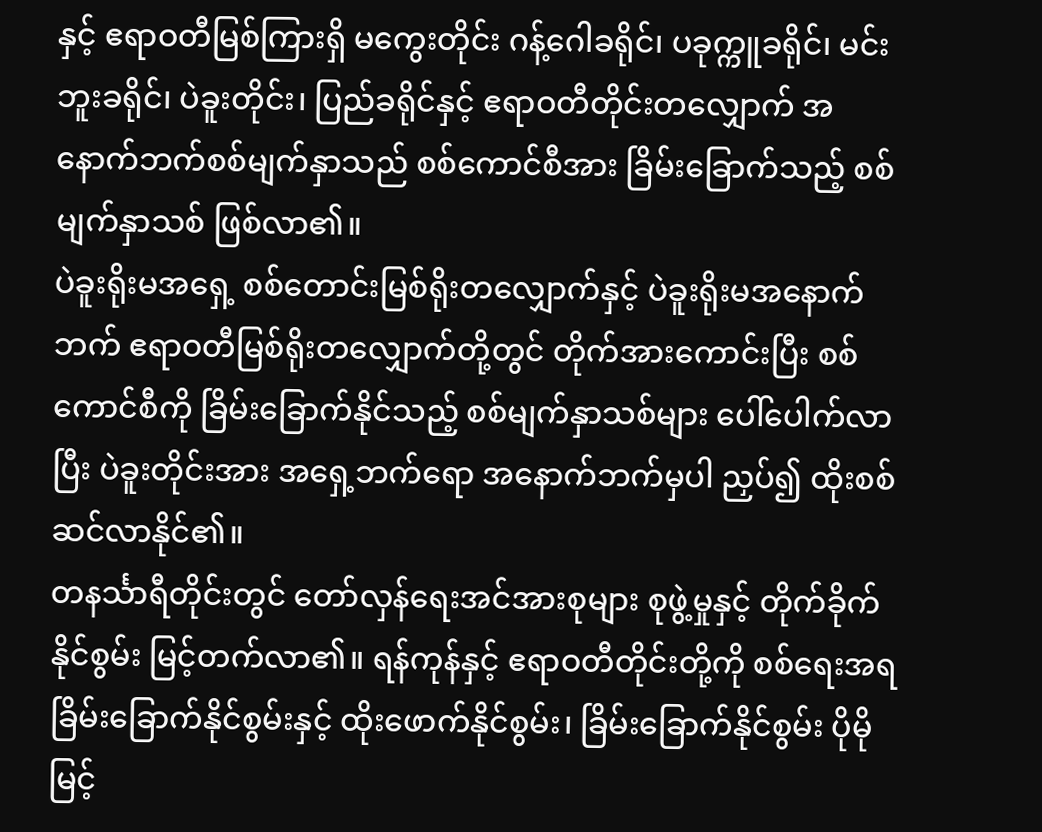နှင့် ဧရာဝတီမြစ်ကြားရှိ မကွေးတိုင်း ဂန့်ဂေါခရိုင်၊ ပခုက္ကူခရိုင်၊ မင်းဘူးခရိုင်၊ ပဲခူးတိုင်း၊ ပြည်ခရိုင်နှင့် ဧရာဝတီတိုင်းတလျှောက် အနောက်ဘက်စစ်မျက်နှာသည် စစ်ကောင်စီအား ခြိမ်းခြောက်သည့် စစ်မျက်နှာသစ် ဖြစ်လာ၏။
ပဲခူးရိုးမအရှေ့ စစ်တောင်းမြစ်ရိုးတလျှောက်နှင့် ပဲခူးရိုးမအနောက်ဘက် ဧရာဝတီမြစ်ရိုးတလျှောက်တို့တွင် တိုက်အားကောင်းပြီး စစ်ကောင်စီကို ခြိမ်းခြောက်နိုင်သည့် စစ်မျက်နှာသစ်များ ပေါ်ပေါက်လာပြီး ပဲခူးတိုင်းအား အရှေ့ဘက်ရော အနောက်ဘက်မှပါ ညှပ်၍ ထိုးစစ်ဆင်လာနိုင်၏။
တနင်္သာရီတိုင်းတွင် တော်လှန်ရေးအင်အားစုများ စုဖွဲ့မှုနှင့် တိုက်ခိုက်နိုင်စွမ်း မြင့်တက်လာ၏။ ရန်ကုန်နှင့် ဧရာဝတီတိုင်းတို့ကို စစ်ရေးအရ ခြိမ်းခြောက်နိုင်စွမ်းနှင့် ထိုးဖောက်နိုင်စွမ်း၊ ခြိမ်းခြောက်နိုင်စွမ်း ပိုမိုမြင့်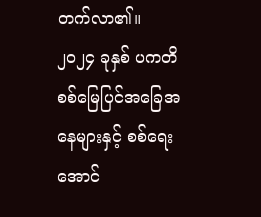တက်လာ၏။
၂၀၂၄ ခုနှစ် ပကတိ စစ်မြေပြင်အခြေအနေများနှင့် စစ်ရေးအောင်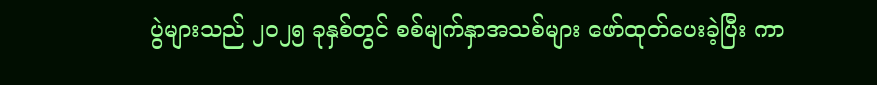ပွဲများသည် ၂၀၂၅ ခုနှစ်တွင် စစ်မျက်နှာအသစ်များ ဖော်ထုတ်ပေးခဲ့ပြီး ကာ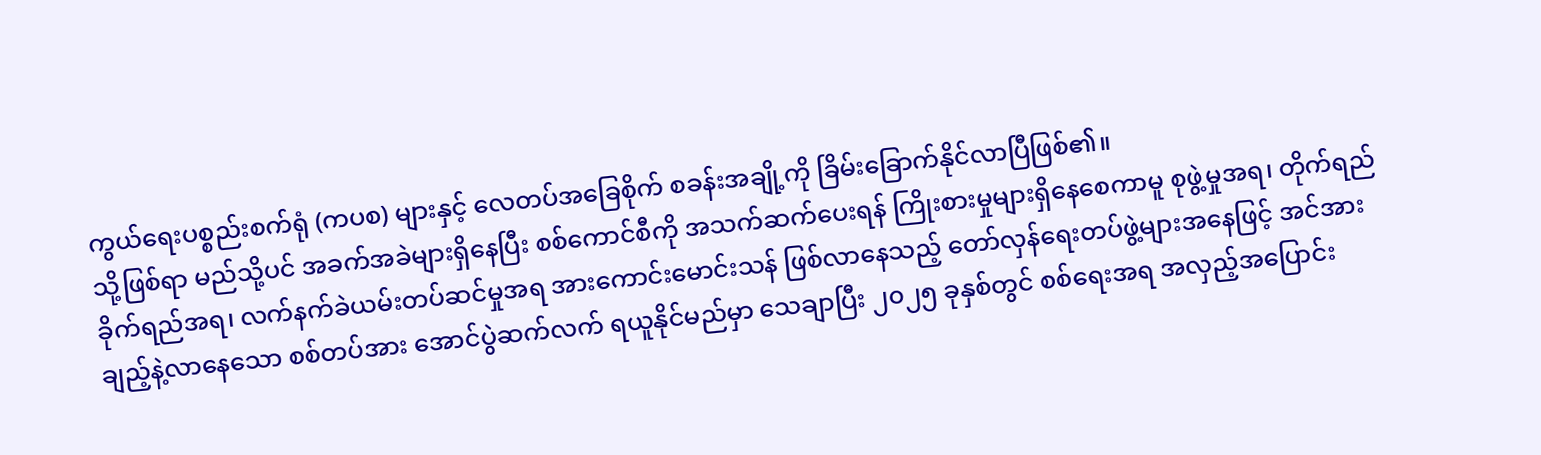ကွယ်ရေးပစ္စည်းစက်ရုံ (ကပစ) များနှင့် လေတပ်အခြေစိုက် စခန်းအချို့ကို ခြိမ်းခြောက်နိုင်လာပြီဖြစ်၏။
သို့ဖြစ်ရာ မည်သို့ပင် အခက်အခဲများရှိနေပြီး စစ်ကောင်စီကို အသက်ဆက်ပေးရန် ကြိုးစားမှုများရှိနေစေကာမူ စုဖွဲ့မှုအရ၊ တိုက်ရည်ခိုက်ရည်အရ၊ လက်နက်ခဲယမ်းတပ်ဆင်မှုအရ အားကောင်းမောင်းသန် ဖြစ်လာနေသည့် တော်လှန်ရေးတပ်ဖွဲ့များအနေဖြင့် အင်အားချည့်နဲ့လာနေသော စစ်တပ်အား အောင်ပွဲဆက်လက် ရယူနိုင်မည်မှာ သေချာပြီး ၂၀၂၅ ခုနှစ်တွင် စစ်ရေးအရ အလှည့်အပြောင်း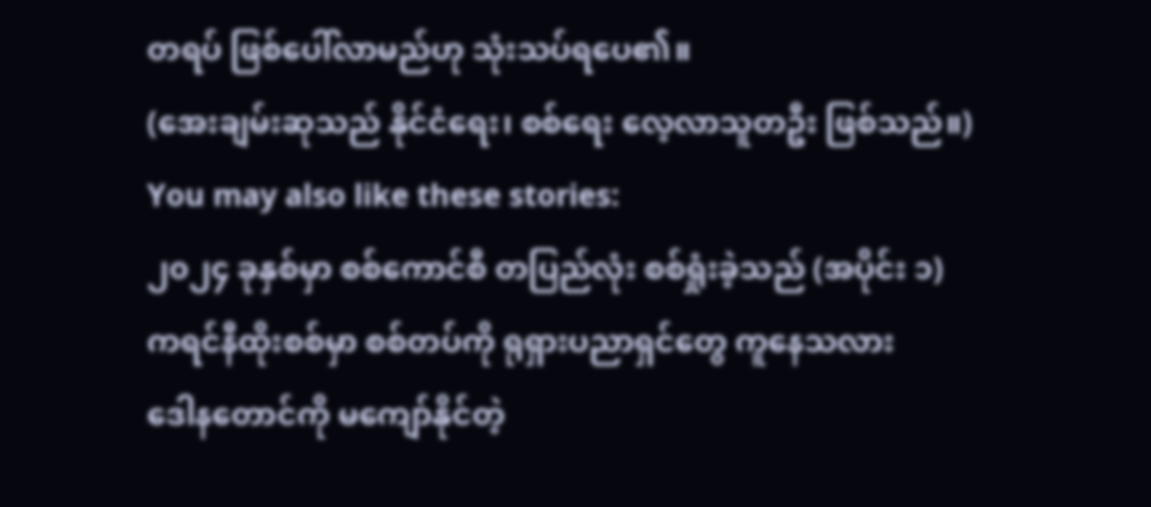တရပ် ဖြစ်ပေါ်လာမည်ဟု သုံးသပ်ရပေ၏။
(အေးချမ်းဆုသည် နိုင်ငံရေး၊ စစ်ရေး လေ့လာသူတဦး ဖြစ်သည်။)
You may also like these stories:
၂၀၂၄ ခုနှစ်မှာ စစ်ကောင်စီ တပြည်လုံး စစ်ရှုံးခဲ့သည် (အပိုင်း ၁)
ကရင်နီထိုးစစ်မှာ စစ်တပ်ကို ရုရှားပညာရှင်တွေ ကူနေသလား
ဒေါနတောင်ကို မကျော်နိုင်တဲ့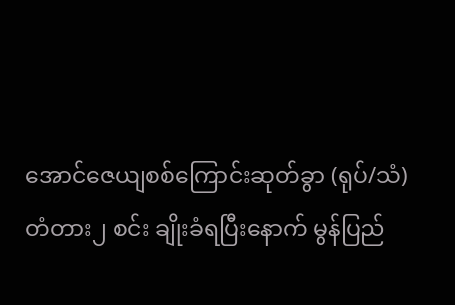အောင်ဇေယျစစ်ကြောင်းဆုတ်ခွာ (ရုပ်/သံ)
တံတား၂ စင်း ချိုးခံရပြီးနောက် မွန်ပြည်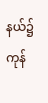နယ်၌ ကုန်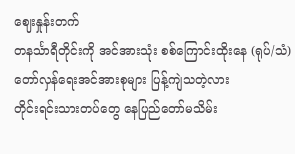ဈေးနှုန်းတက်
တနင်္သာရီတိုင်းကို အင်အားသုံး စစ်ကြောင်းထိုးနေ (ရုပ်/သံ)
တော်လှန်ရေးအင်အားစုများ ပြန့်ကျဲသတဲ့လား
တိုင်းရင်းသားတပ်တွေ နေပြည်တော်မသိမ်း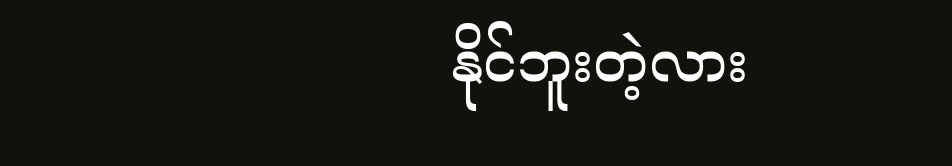နိုင်ဘူးတဲ့လား